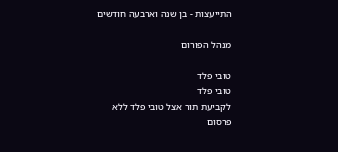התייעצות - בן שנה וארבעה חודשים

מנהל הפורום

טובי פלד
טובי פלד
לקביעת תור אצל טובי פלד ללא פרסום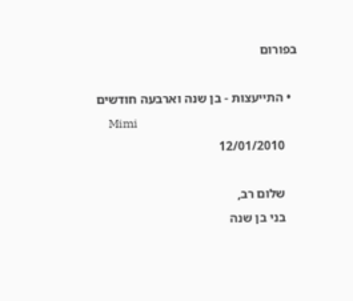בפורום

  • התייעצות - בן שנה וארבעה חודשים
    Mimi
    12/01/2010

    שלום רב,
    בני בן שנה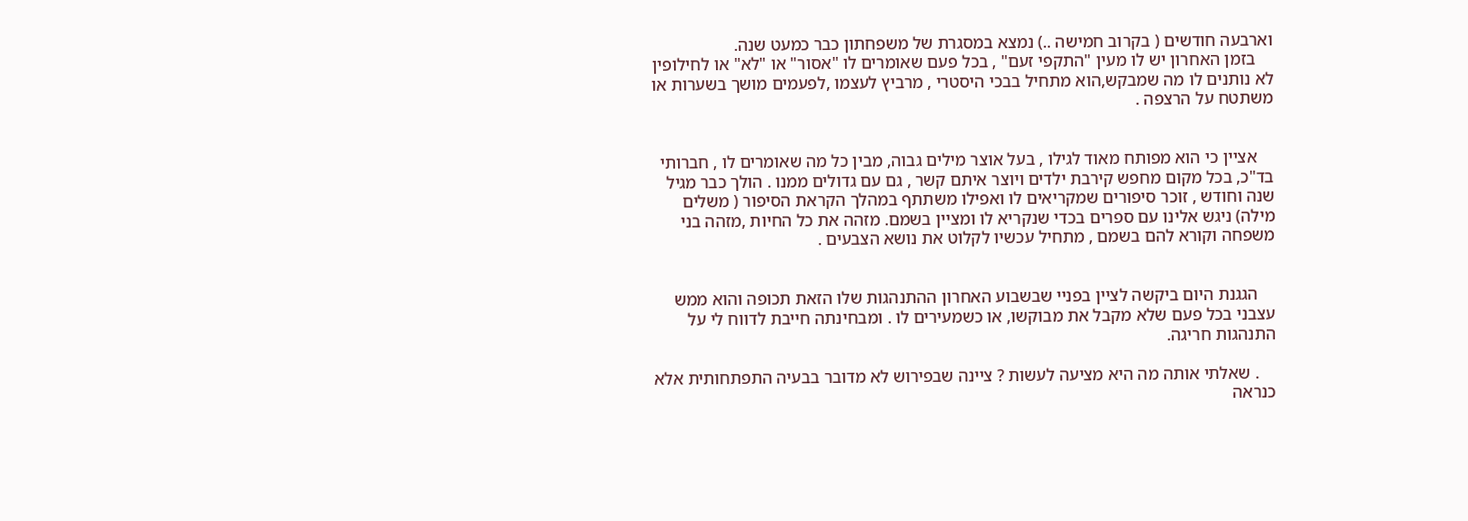וארבעה חודשים ( בקרוב חמישה ..) נמצא במסגרת של משפחתון כבר כמעט שנה.
    בזמן האחרון יש לו מעין "התקפי זעם" , בכל פעם שאומרים לו "אסור" או "לא" או לחילופין לא נותנים לו מה שמבקש,הוא מתחיל בבכי היסטרי , מרביץ לעצמו ,לפעמים מושך בשערות או משתטח על הרצפה .


    אציין כי הוא מפותח מאוד לגילו , בעל אוצר מילים גבוה, מבין כל מה שאומרים לו , חברותי בד"כ, בכל מקום מחפש קירבת ילדים ויוצר איתם קשר , גם עם גדולים ממנו . הולך כבר מגיל שנה וחודש , זוכר סיפורים שמקריאים לו ואפילו משתתף במהלך הקראת הסיפור ( משלים מילה) ניגש אלינו עם ספרים בכדי שנקריא לו ומציין בשמם. מזהה את כל החיות ,מזהה בני משפחה וקורא להם בשמם , מתחיל עכשיו לקלוט את נושא הצבעים .


    הגגנת היום ביקשה לציין בפניי שבשבוע האחרון ההתנהגות שלו הזאת תכופה והוא ממש עצבני בכל פעם שלא מקבל את מבוקשו, או כשמעירים לו . ומבחינתה חייבת לדווח לי על התנהגות חריגה.

    . שאלתי אותה מה היא מציעה לעשות ? ציינה שבפירוש לא מדובר בבעיה התפתחותית אלא כנראה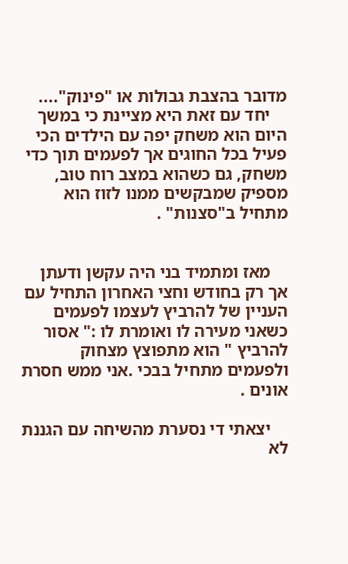מדובר בהצבת גבולות או "פינוק"....
    יחד עם זאת היא מציינת כי במשך היום הוא משחק יפה עם הילדים הכי פעיל בכל החוגים אך לפעמים תוך כדי משחק, גם כשהוא במצב רוח טוב, מספיק שמבקשים ממנו לזוז הוא מתחיל ב"סצנות" .


    מאז ומתמיד בני היה עקשן ודעתן אך רק בחודש וחצי האחרון התחיל עם העניין של להרביץ לעצמו לפעמים כשאני מעירה לו ואומרת לו :" אסור להרביץ " הוא מתפוצץ מצחוק ולפעמים מתחיל בבכי .אני ממש חסרת אונים .

    יצאתי די נסערת מהשיחה עם הגננת לא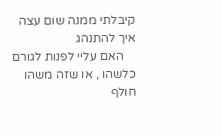קיבלתי ממנה שום עצה איך להתנהג
    האם עליי לפנות לגורם כלשהו , או שזה משהו חולף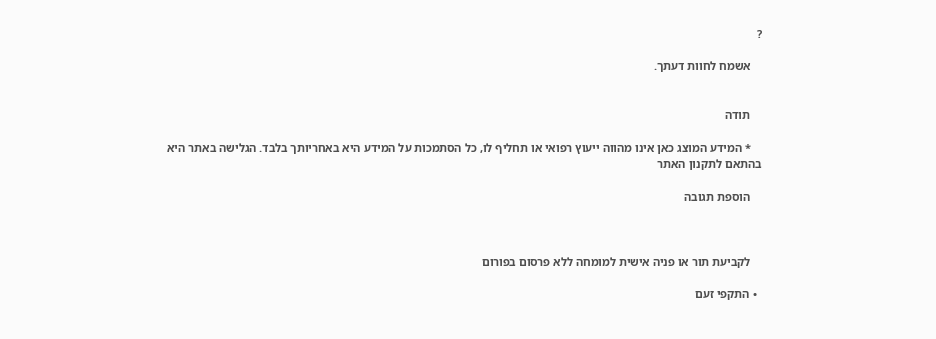?

    אשמח לחוות דעתך.


    תודה

    * המידע המוצג כאן אינו מהווה ייעוץ רפואי או תחליף לו, כל הסתמכות על המידע היא באחריותך בלבד. הגלישה באתר היא בהתאם לתקנון האתר

    הוספת תגובה



    לקביעת תור או פניה אישית למומחה ללא פרסום בפורום

  • התקפי זעם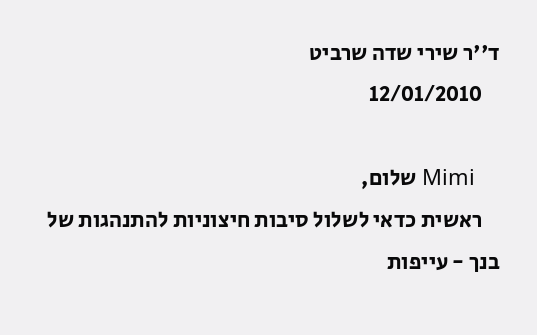ד''ר שירי שדה שרביט
    12/01/2010

    Mimi שלום,
    ראשית כדאי לשלול סיבות חיצוניות להתנהגות של בנך - עייפות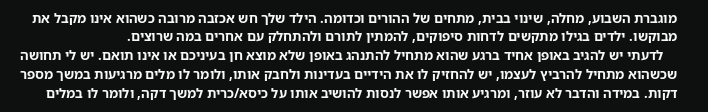מוגברת השבוע, מחלה, שינוי בבית, מתחים של ההורים וכדומה. הילד שלך חש אכזבה מרובה כשהוא אינו מקבל את מבוקשו. ילדים בגילו מתקשים לדחות סיפוקים, להמתין לתורם ולהתחלק עם אחרים במה שרוצים.
    לדעתי יש להגיב באופן אחיד ברגע שהוא מתחיל להתנהג באופן שלא מוצא חן בעיניכם או אינו תואם. יש לי תחושה שכשהוא מתחיל להרביץ לעצמו, יש להחזיק לו את הידיים בעדינות ולחבק אותו, ולומר לו מלים מרגיעות במשך מספר דקות. במידה והדבר לא עוזר, ומרגיע אותו אפשר לנסות להושיב אותו על כיסא/כרית למשך דקה, ולומר לו במלים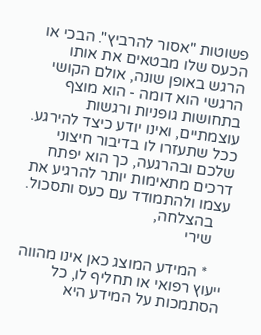פשוטות "אסור להרביץ". הבכי או הכעס שלו מבטאים את אותו הרגש באופן שונה, אולם הקושי הרגשי הוא דומה - הוא מוצף בתחושות גופניות ורגשות עוצמתיים, ואינו יודע כיצד להירגע. ככל שתעזרו לו בדיבור חיצוני שלכם ובהרגעה, כך הוא יפתח דרכים מתאימות יותר להרגיע את עצמו ולהתמודד עם כעס ותסכול.
    בהצלחה,
    שירי

    * המידע המוצג כאן אינו מהווה ייעוץ רפואי או תחליף לו, כל הסתמכות על המידע היא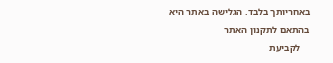באחריותך בלבד. הגלישה באתר היא בהתאם לתקנון האתר
    לקביעת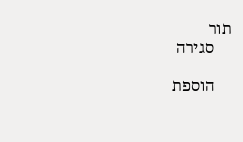תור
    סגירה

    הוספת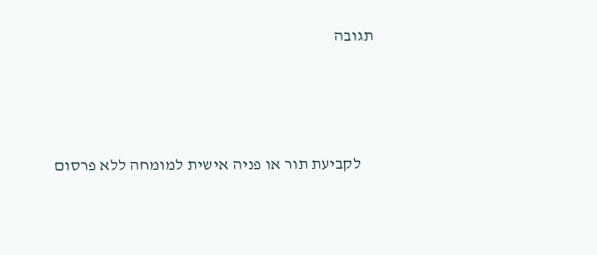תגובה



    לקביעת תור או פניה אישית למומחה ללא פרסום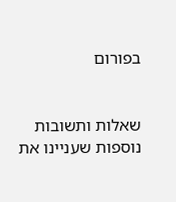בפורום


שאלות ותשובות נוספות שעניינו את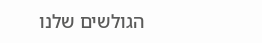הגולשים שלנו